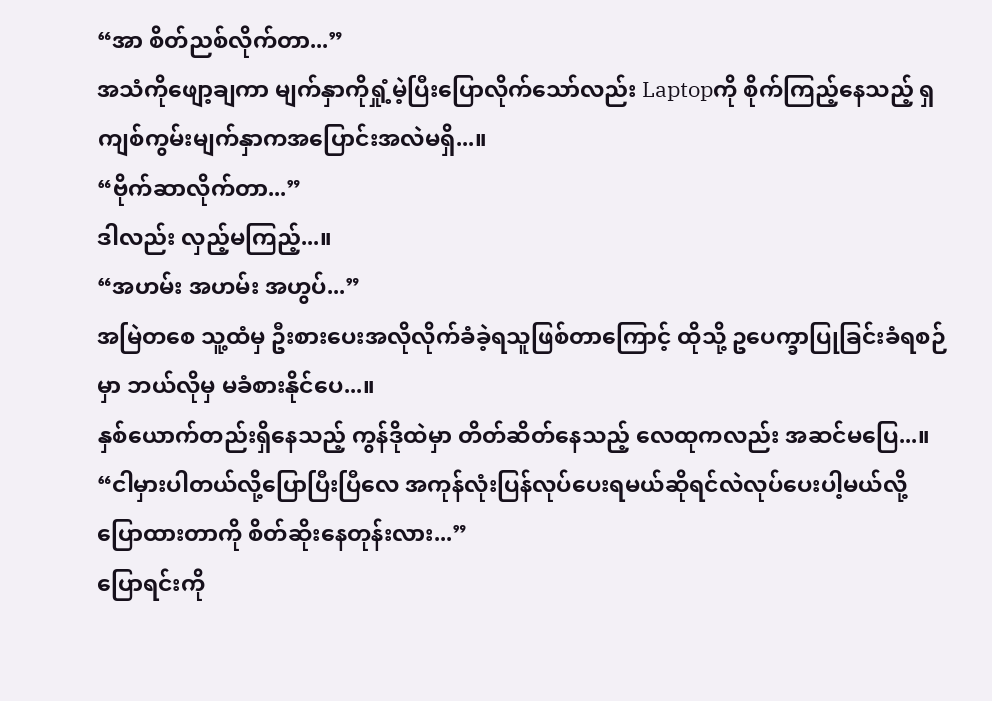“အာ စိတ်ညစ်လိုက်တာ...”
အသံကိုဖျော့ချကာ မျက်နှာကိုရှုံ့မဲ့ပြီးပြောလိုက်သော်လည်း Laptopကို စိုက်ကြည့်နေသည့် ရှကျစ်ကွမ်းမျက်နှာကအပြောင်းအလဲမရှိ...။
“ဗိုက်ဆာလိုက်တာ...”
ဒါလည်း လှည့်မကြည့်...။
“အဟမ်း အဟမ်း အဟွပ်...”
အမြဲတစေ သူ့ထံမှ ဦးစားပေးအလိုလိုက်ခံခဲ့ရသူဖြစ်တာကြောင့် ထိုသို့ ဥပေက္ခာပြုခြင်းခံရစဉ်မှာ ဘယ်လိုမှ မခံစားနိုင်ပေ...။
နှစ်ယောက်တည်းရှိနေသည့် ကွန်ဒိုထဲမှာ တိတ်ဆိတ်နေသည့် လေထုကလည်း အဆင်မပြေ...။
“ငါမှားပါတယ်လို့ပြောပြီးပြီလေ အကုန်လုံးပြန်လုပ်ပေးရမယ်ဆိုရင်လဲလုပ်ပေးပါ့မယ်လို့ပြောထားတာကို စိတ်ဆိုးနေတုန်းလား...”
ပြောရင်းကို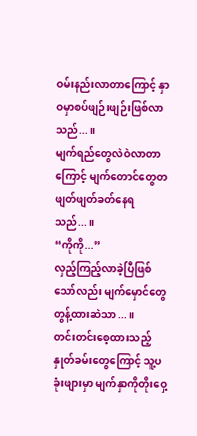ဝမ်းနည်းလာတာကြောင့် နှာဝမှာစပ်ဖျဉ်းဖျဉ်းဖြစ်လာသည်...။
မျက်ရည်တွေလဲဝဲလာတာကြောင့် မျက်တောင်တွေတဖျတ်ဖျတ်ခတ်နေရသည်...။
“ကိုကို...”
လှည့်ကြည့်လာခဲ့ပြီဖြစ်သော်လည်း မျက်မှောင်တွေတွန့်ထားဆဲသာ...။
တင်းတင်းစေ့ထားသည့်နှုတ်ခမ်းတွေကြောင့် သူ့ပခုံးဖျားမှာ မျက်နှာကိုတိုးဝှေ့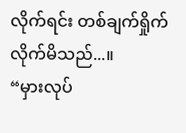လိုက်ရင်း တစ်ချက်ရှိုက်လိုက်မိသည်...။
“မှားလုပ်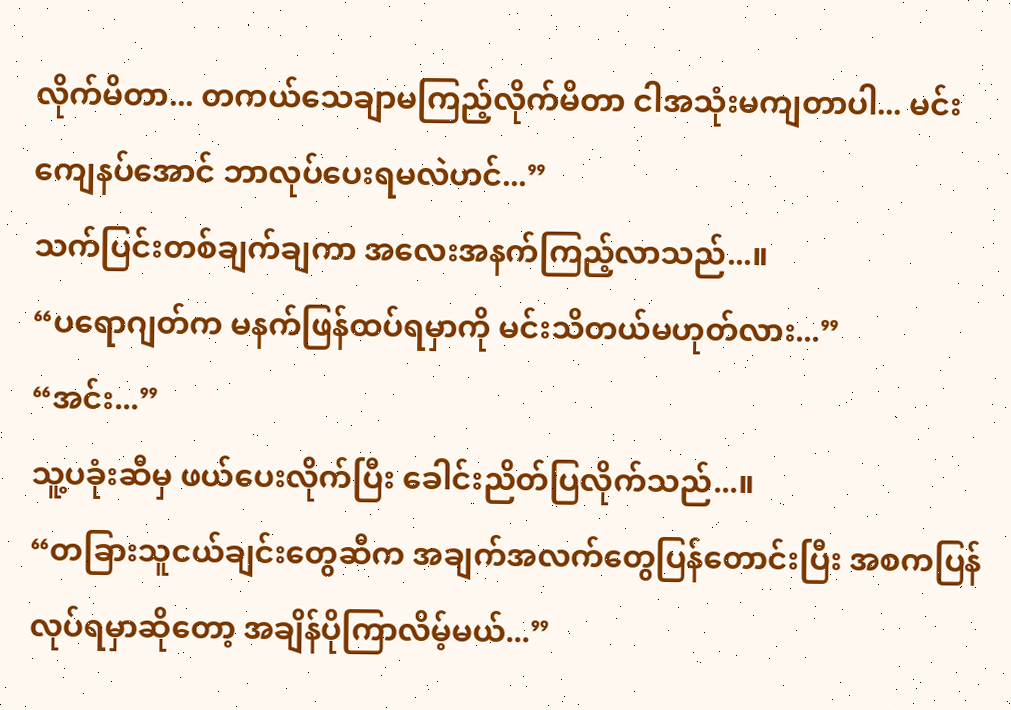လိုက်မိတာ... တကယ်သေချာမကြည့်လိုက်မိတာ ငါအသုံးမကျတာပါ... မင်းကျေနပ်အောင် ဘာလုပ်ပေးရမလဲဟင်...”
သက်ပြင်းတစ်ချက်ချကာ အလေးအနက်ကြည့်လာသည်...။
“ပရောဂျတ်က မနက်ဖြန်ထပ်ရမှာကို မင်းသိတယ်မဟုတ်လား...”
“အင်း...”
သူ့ပခုံးဆီမှ ဖယ်ပေးလိုက်ပြီး ခေါင်းညိတ်ပြလိုက်သည်...။
“တခြားသူငယ်ချင်းတွေဆီက အချက်အလက်တွေပြန်တောင်းပြီး အစကပြန်လုပ်ရမှာဆိုတော့ အချိန်ပိုကြာလိမ့်မယ်...”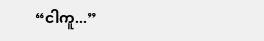“ငါကူ...”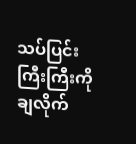သပ်ပြင်းကြီးကြီးကိုချလိုက်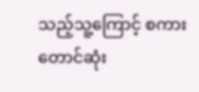သည့်သူ့ကြောင့် စကားတောင်ဆုံး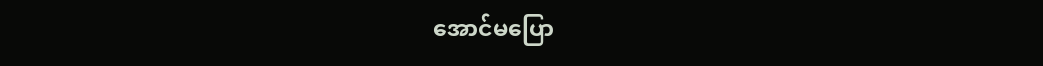အောင်မပြော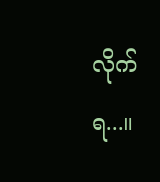လိုက်ရ...။